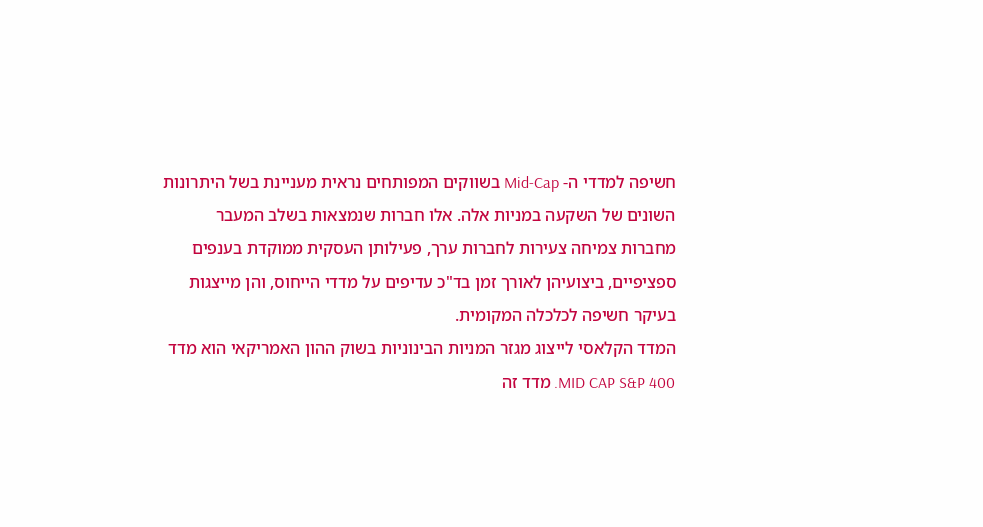חשיפה למדדי ה- Mid-Cap בשווקים המפותחים נראית מעניינת בשל היתרונות השונים של השקעה במניות אלה. אלו חברות שנמצאות בשלב המעבר מחברות צמיחה צעירות לחברות ערך, פעילותן העסקית ממוקדת בענפים ספציפיים, ביצועיהן לאורך זמן בד"כ עדיפים על מדדי הייחוס, והן מייצגות בעיקר חשיפה לכלכלה המקומית.
המדד הקלאסי לייצוג מגזר המניות הבינוניות בשוק ההון האמריקאי הוא מדד 400 MID CAP S&P. מדד זה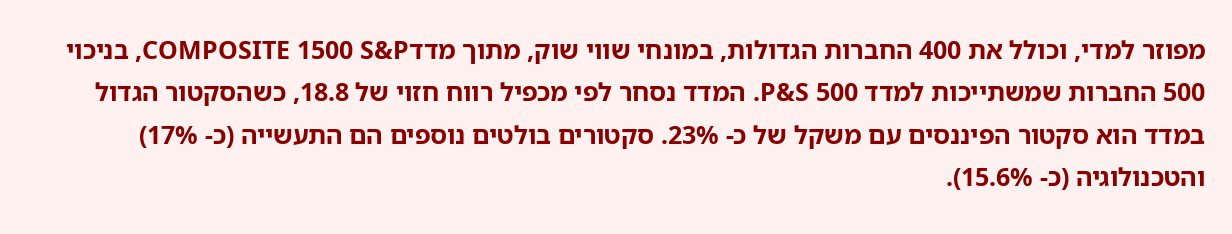מפוזר למדי, וכולל את 400 החברות הגדולות, במונחי שווי שוק, מתוך מדדCOMPOSITE 1500 S&P, בניכוי 500 החברות שמשתייכות למדד 500 P&S. המדד נסחר לפי מכפיל רווח חזוי של 18.8, כשהסקטור הגדול במדד הוא סקטור הפיננסים עם משקל של כ- 23%. סקטורים בולטים נוספים הם התעשייה (כ- 17%) והטכנולוגיה (כ- 15.6%).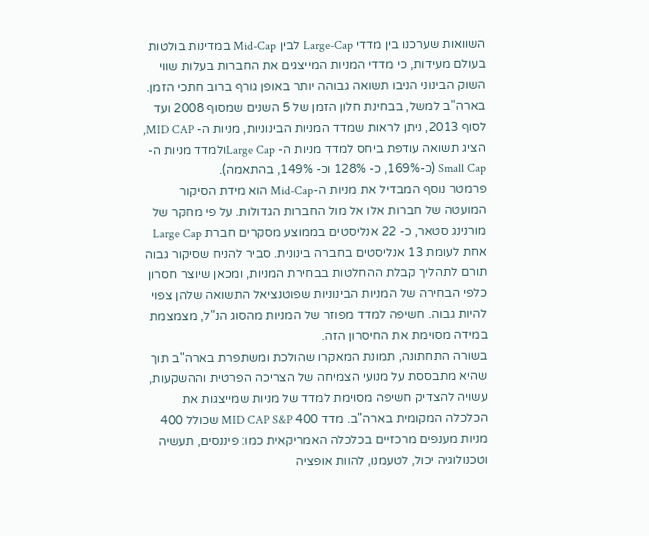השוואות שערכנו בין מדדי Large-Cap לבין Mid-Cap במדינות בולטות בעולם מעידות, כי מדדי המניות המייצגים את החברות בעלות שווי השוק הבינוני הניבו תשואה גבוהה יותר באופן גורף ברוב חתכי הזמן. בארה"ב למשל, בבחינת חלון הזמן של 5 השנים שמסוף 2008 ועד לסוף 2013, ניתן לראות שמדד המניות הבינוניות, מניות ה- MID CAP, הציג תשואה עודפת ביחס למדד מניות ה- Large Capולמדד מניות ה-Small Cap (כ-169%, כ- 128% וכ- 149%, בהתאמה).
פרמטר נוסף המבדיל את מניות ה-Mid-Cap הוא מידת הסיקור המועטה של חברות אלו אל מול החברות הגדולות. על פי מחקר של מורנינג סטאר, כ- 22 אנליסטים בממוצע מסקרים חברת Large Cap אחת לעומת 13 אנליסטים בחברה בינונית. סביר להניח שסיקור גבוה תורם לתהליך קבלת ההחלטות בבחירת המניות, ומכאן שיוצר חסרון כלפי הבחירה של המניות הבינוניות שפוטנציאל התשואה שלהן צפוי להיות גבוה. חשיפה למדד מפוזר של המניות מהסוג הנ"ל, מצמצמת במידה מסוימת את החיסרון הזה.
בשורה התחתונה, תמונת המאקרו שהולכת ומשתפרת בארה"ב תוך שהיא מתבססת על מנועי הצמיחה של הצריכה הפרטית וההשקעות, עשויה להצדיק חשיפה מסוימת למדד של מניות שמייצגות את הכלכלה המקומית בארה"ב. מדד 400 MID CAP S&P שכולל 400 מניות מענפים מרכזיים בכלכלה האמריקאית כמו: פיננסים, תעשיה וטכנולוגיה יכול, לטעמנו, להוות אופציה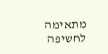מתאימה לחשיפה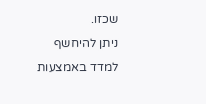שכזו.
ניתן להיחשף למדד באמצעות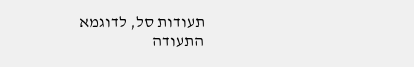תעודות סל, לדוגמא התעודה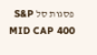פסגות סל S&P MID CAP 400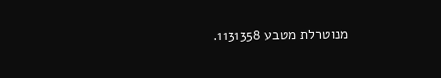מנוטרלת מטבע 1131358.